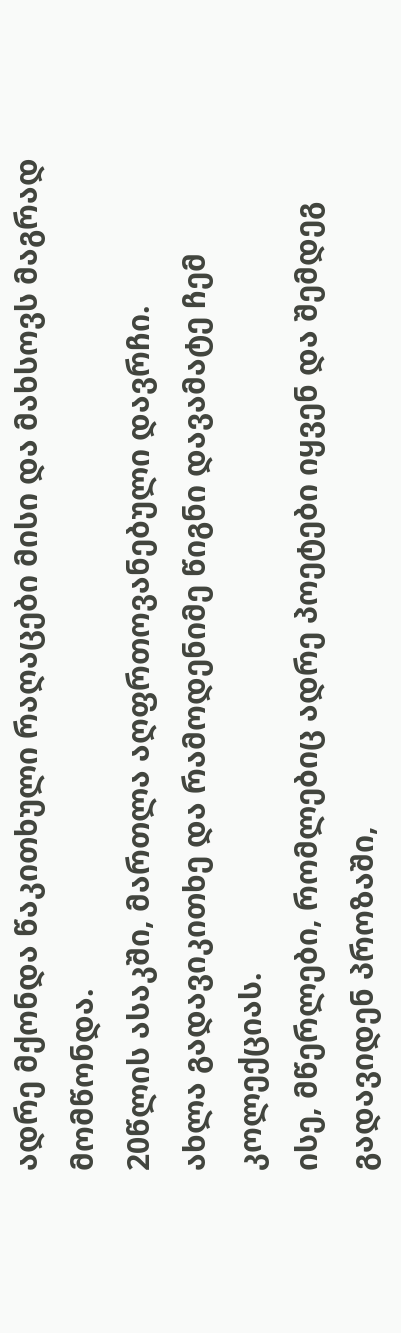ადრე მქონდა წაკითხული რაღაცები მისი და მახსოვს მაგრად მომწონდა.
20წლის ასაკში, მართლა აღფრთოვანებული დავრჩი.
ახლა გადავიკითხე და რამოდენიმე წიგნი დავამატე ჩემ კოლექციას.
ისე, მწერლები, რომლებიც ადრე პოეტები იყვენ და შემდეგ გადავიდენ პროზაში,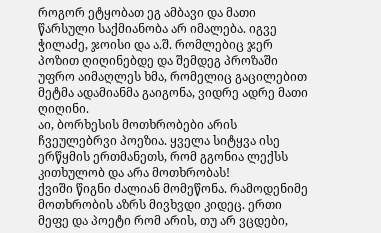როგორ ეტყობათ ეგ ამბავი და მათი წარსული საქმიანობა არ იმალება. იგვე ჭილაძე, ჯოისი და ა.შ. რომლებიც ჯერ პოზით ღიღინებდე და შემდეგ პროზაში უფრო აიმაღლეს ხმა, რომელიც გაცილებით მეტმა ადამიანმა გაიგონა, ვიდრე ადრე მათი ღიღინი.
აი, ბორხესის მოთხრობები არის ჩვეულებრვი პოეზია. ყველა სიტყვა ისე ერწყმის ერთმანეთს, რომ გგონია ლექსს კითხულობ და არა მოთხრობას!
ქვიში წიგნი ძალიან მომეწონა. რამოდენიმე მოთხრობის აზრს მივხვდი კიდეც. ერთი მეფე და პოეტი რომ არის, თუ არ ვცდები,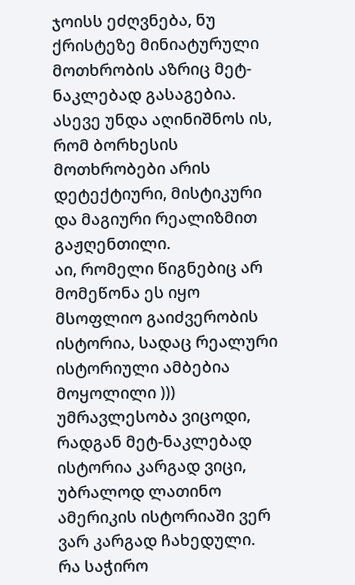ჯოისს ეძღვნება, ნუ ქრისტეზე მინიატურული მოთხრობის აზრიც მეტ-ნაკლებად გასაგებია.
ასევე უნდა აღინიშნოს ის, რომ ბორხესის მოთხრობები არის დეტექტიური, მისტიკური და მაგიური რეალიზმით გაჟღენთილი.
აი, რომელი წიგნებიც არ მომეწონა ეს იყო მსოფლიო გაიძვერობის ისტორია, სადაც რეალური ისტორიული ამბებია მოყოლილი )))
უმრავლესობა ვიცოდი, რადგან მეტ-ნაკლებად ისტორია კარგად ვიცი, უბრალოდ ლათინო ამერიკის ისტორიაში ვერ ვარ კარგად ჩახედული.
რა საჭირო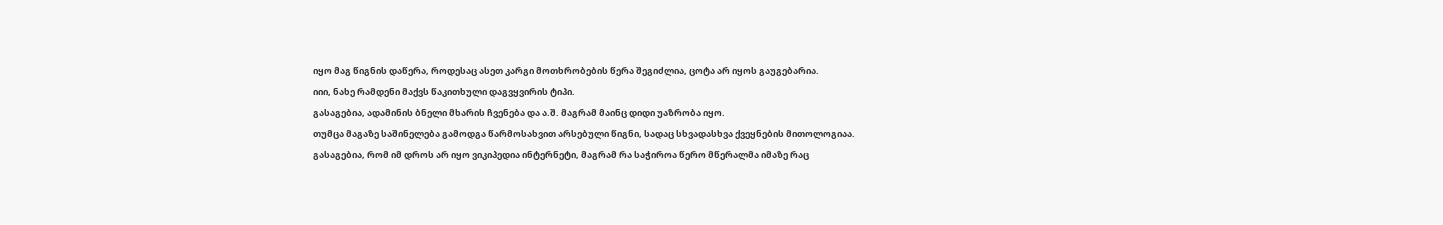იყო მაგ წიგნის დაწერა, როდესაც ასეთ კარგი მოთხრობების წერა შეგიძლია, ცოტა არ იყოს გაუგებარია.
იიი, ნახე რამდენი მაქვს წაკითხული დაგვყვირის ტიპი.
გასაგებია, ადამინის ბნელი მხარის ჩვენება და ა.შ. მაგრამ მაინც დიდი უაზრობა იყო.
თუმცა მაგაზე საშინელება გამოდგა წარმოსახვით არსებული წიგნი, სადაც სხვადასხვა ქვეყნების მითოლოგიაა.
გასაგებია, რომ იმ დროს არ იყო ვიკიპედია ინტერნეტი, მაგრამ რა საჭიროა წერო მწერალმა იმაზე რაც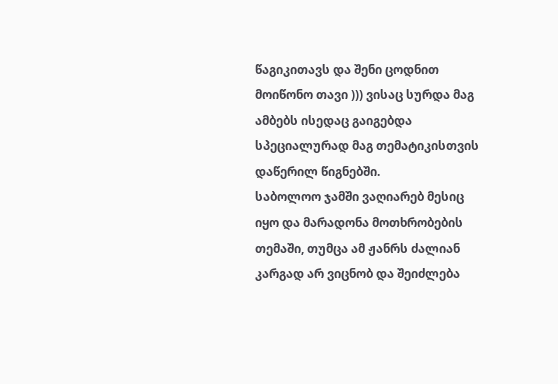წაგიკითავს და შენი ცოდნით მოიწონო თავი ))) ვისაც სურდა მაგ ამბებს ისედაც გაიგებდა სპეციალურად მაგ თემატიკისთვის დაწერილ წიგნებში.
საბოლოო ჯამში ვაღიარებ მესიც იყო და მარადონა მოთხრობების თემაში, თუმცა ამ ჟანრს ძალიან კარგად არ ვიცნობ და შეიძლება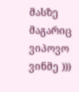მასზე მაგარიც ვიპოვო ვინმე )))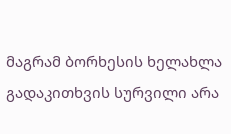მაგრამ ბორხესის ხელახლა გადაკითხვის სურვილი არა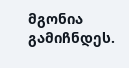მგონია გამიჩნდეს.